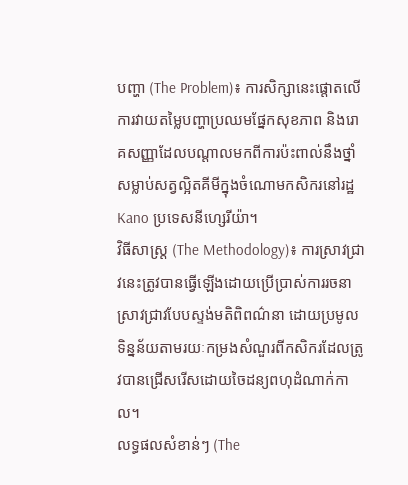បញ្ហា (The Problem)៖ ការសិក្សានេះផ្តោតលើការវាយតម្លៃបញ្ហាប្រឈមផ្នែកសុខភាព និងរោគសញ្ញាដែលបណ្តាលមកពីការប៉ះពាល់នឹងថ្នាំសម្លាប់សត្វល្អិតគីមីក្នុងចំណោមកសិករនៅរដ្ឋ Kano ប្រទេសនីហ្សេរីយ៉ា។
វិធីសាស្ត្រ (The Methodology)៖ ការស្រាវជ្រាវនេះត្រូវបានធ្វើឡើងដោយប្រើប្រាស់ការរចនាស្រាវជ្រាវបែបស្ទង់មតិពិពណ៌នា ដោយប្រមូលទិន្នន័យតាមរយៈកម្រងសំណួរពីកសិករដែលត្រូវបានជ្រើសរើសដោយចៃដន្យពហុដំណាក់កាល។
លទ្ធផលសំខាន់ៗ (The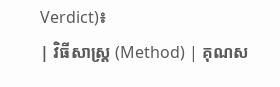Verdict)៖
| វិធីសាស្ត្រ (Method) | គុណស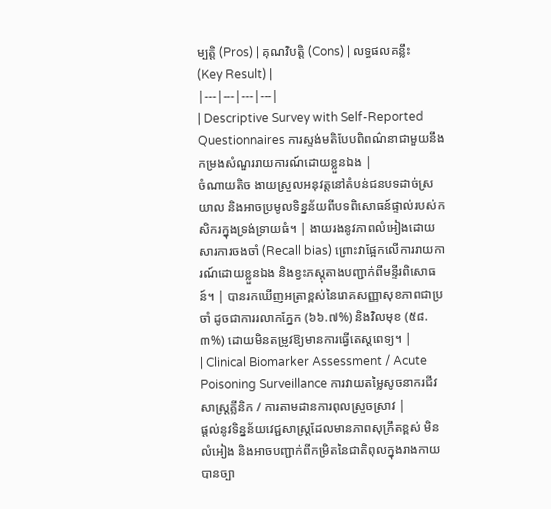ម្បត្តិ (Pros) | គុណវិបត្តិ (Cons) | លទ្ធផលគន្លឹះ (Key Result) |
|---|---|---|---|
| Descriptive Survey with Self-Reported Questionnaires ការស្ទង់មតិបែបពិពណ៌នាជាមួយនឹងកម្រងសំណួររាយការណ៍ដោយខ្លួនឯង |
ចំណាយតិច ងាយស្រួលអនុវត្តនៅតំបន់ជនបទដាច់ស្រយាល និងអាចប្រមូលទិន្នន័យពីបទពិសោធន៍ផ្ទាល់របស់កសិករក្នុងទ្រង់ទ្រាយធំ។ | ងាយរងនូវភាពលំអៀងដោយសារការចងចាំ (Recall bias) ព្រោះវាផ្អែកលើការរាយការណ៍ដោយខ្លួនឯង និងខ្វះភស្តុតាងបញ្ជាក់ពីមន្ទីរពិសោធន៍។ | បានរកឃើញអត្រាខ្ពស់នៃរោគសញ្ញាសុខភាពជាប្រចាំ ដូចជាការរលាកភ្នែក (៦៦.៧%) និងវិលមុខ (៥៨.៣%) ដោយមិនតម្រូវឱ្យមានការធ្វើតេស្តពេទ្យ។ |
| Clinical Biomarker Assessment / Acute Poisoning Surveillance ការវាយតម្លៃសូចនាករជីវសាស្ត្រគ្លីនិក / ការតាមដានការពុលស្រួចស្រាវ |
ផ្តល់នូវទិន្នន័យវេជ្ជសាស្ត្រដែលមានភាពសុក្រឹតខ្ពស់ មិនលំអៀង និងអាចបញ្ជាក់ពីកម្រិតនៃជាតិពុលក្នុងរាងកាយបានច្បា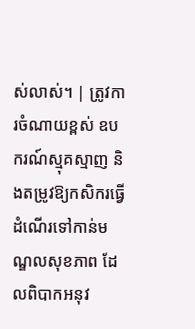ស់លាស់។ | ត្រូវការចំណាយខ្ពស់ ឧបករណ៍ស្មុគស្មាញ និងតម្រូវឱ្យកសិករធ្វើដំណើរទៅកាន់មណ្ឌលសុខភាព ដែលពិបាកអនុវ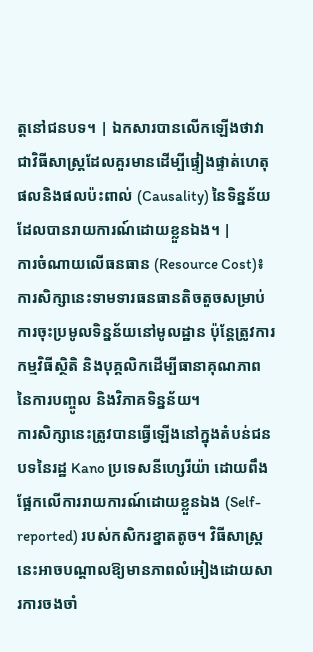ត្តនៅជនបទ។ | ឯកសារបានលើកឡើងថាវាជាវិធីសាស្ត្រដែលគួរមានដើម្បីផ្ទៀងផ្ទាត់ហេតុផលនិងផលប៉ះពាល់ (Causality) នៃទិន្នន័យដែលបានរាយការណ៍ដោយខ្លួនឯង។ |
ការចំណាយលើធនធាន (Resource Cost)៖ ការសិក្សានេះទាមទារធនធានតិចតួចសម្រាប់ការចុះប្រមូលទិន្នន័យនៅមូលដ្ឋាន ប៉ុន្តែត្រូវការកម្មវិធីស្ថិតិ និងបុគ្គលិកដើម្បីធានាគុណភាពនៃការបញ្ចូល និងវិភាគទិន្នន័យ។
ការសិក្សានេះត្រូវបានធ្វើឡើងនៅក្នុងតំបន់ជនបទនៃរដ្ឋ Kano ប្រទេសនីហ្សេរីយ៉ា ដោយពឹងផ្អែកលើការរាយការណ៍ដោយខ្លួនឯង (Self-reported) របស់កសិករខ្នាតតូច។ វិធីសាស្ត្រនេះអាចបណ្តាលឱ្យមានភាពលំអៀងដោយសារការចងចាំ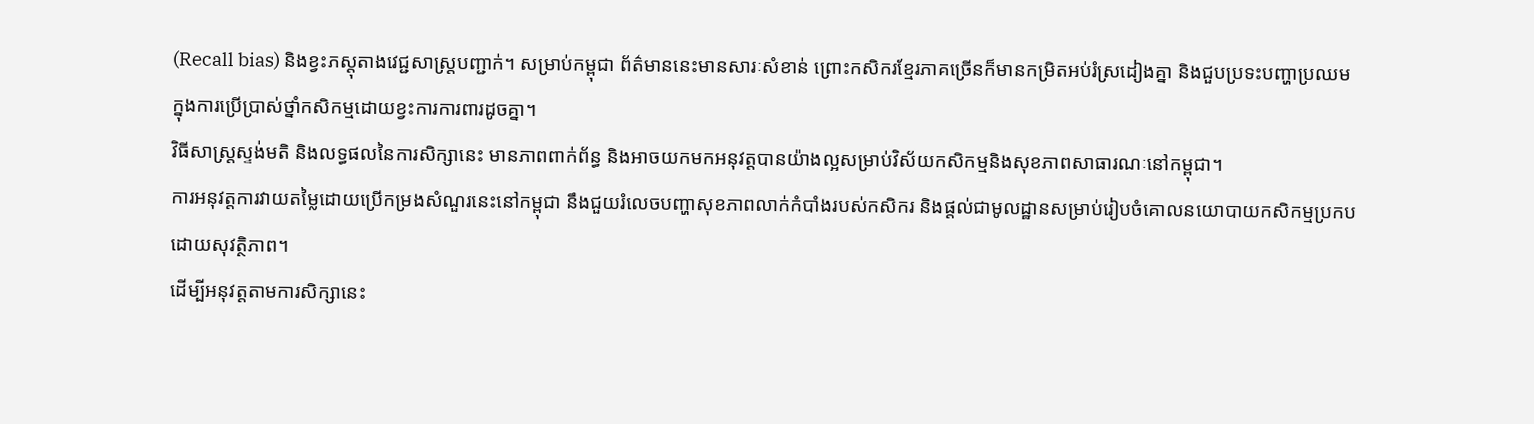(Recall bias) និងខ្វះភស្តុតាងវេជ្ជសាស្ត្របញ្ជាក់។ សម្រាប់កម្ពុជា ព័ត៌មាននេះមានសារៈសំខាន់ ព្រោះកសិករខ្មែរភាគច្រើនក៏មានកម្រិតអប់រំស្រដៀងគ្នា និងជួបប្រទះបញ្ហាប្រឈមក្នុងការប្រើប្រាស់ថ្នាំកសិកម្មដោយខ្វះការការពារដូចគ្នា។
វិធីសាស្ត្រស្ទង់មតិ និងលទ្ធផលនៃការសិក្សានេះ មានភាពពាក់ព័ន្ធ និងអាចយកមកអនុវត្តបានយ៉ាងល្អសម្រាប់វិស័យកសិកម្មនិងសុខភាពសាធារណៈនៅកម្ពុជា។
ការអនុវត្តការវាយតម្លៃដោយប្រើកម្រងសំណួរនេះនៅកម្ពុជា នឹងជួយរំលេចបញ្ហាសុខភាពលាក់កំបាំងរបស់កសិករ និងផ្តល់ជាមូលដ្ឋានសម្រាប់រៀបចំគោលនយោបាយកសិកម្មប្រកបដោយសុវត្ថិភាព។
ដើម្បីអនុវត្តតាមការសិក្សានេះ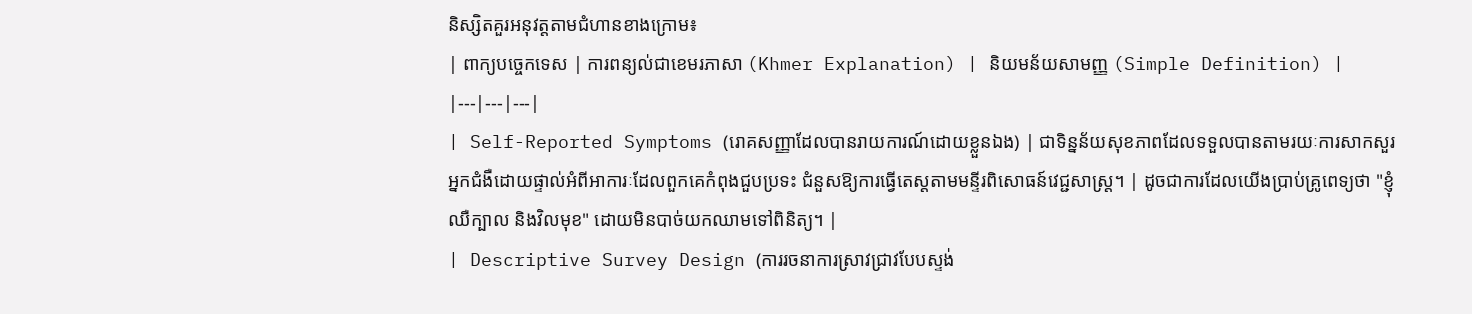និស្សិតគួរអនុវត្តតាមជំហានខាងក្រោម៖
| ពាក្យបច្ចេកទេស | ការពន្យល់ជាខេមរភាសា (Khmer Explanation) | និយមន័យសាមញ្ញ (Simple Definition) |
|---|---|---|
| Self-Reported Symptoms (រោគសញ្ញាដែលបានរាយការណ៍ដោយខ្លួនឯង) | ជាទិន្នន័យសុខភាពដែលទទួលបានតាមរយៈការសាកសួរអ្នកជំងឺដោយផ្ទាល់អំពីអាការៈដែលពួកគេកំពុងជួបប្រទះ ជំនួសឱ្យការធ្វើតេស្តតាមមន្ទីរពិសោធន៍វេជ្ជសាស្ត្រ។ | ដូចជាការដែលយើងប្រាប់គ្រូពេទ្យថា "ខ្ញុំឈឺក្បាល និងវិលមុខ" ដោយមិនបាច់យកឈាមទៅពិនិត្យ។ |
| Descriptive Survey Design (ការរចនាការស្រាវជ្រាវបែបស្ទង់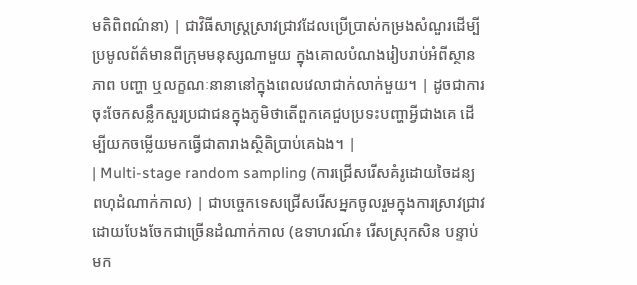មតិពិពណ៌នា) | ជាវិធីសាស្ត្រស្រាវជ្រាវដែលប្រើប្រាស់កម្រងសំណួរដើម្បីប្រមូលព័ត៌មានពីក្រុមមនុស្សណាមួយ ក្នុងគោលបំណងរៀបរាប់អំពីស្ថានភាព បញ្ហា ឬលក្ខណៈនានានៅក្នុងពេលវេលាជាក់លាក់មួយ។ | ដូចជាការចុះចែកសន្លឹកសួរប្រជាជនក្នុងភូមិថាតើពួកគេជួបប្រទះបញ្ហាអ្វីជាងគេ ដើម្បីយកចម្លើយមកធ្វើជាតារាងស្ថិតិប្រាប់គេឯង។ |
| Multi-stage random sampling (ការជ្រើសរើសគំរូដោយចៃដន្យពហុដំណាក់កាល) | ជាបច្ចេកទេសជ្រើសរើសអ្នកចូលរួមក្នុងការស្រាវជ្រាវ ដោយបែងចែកជាច្រើនដំណាក់កាល (ឧទាហរណ៍៖ រើសស្រុកសិន បន្ទាប់មក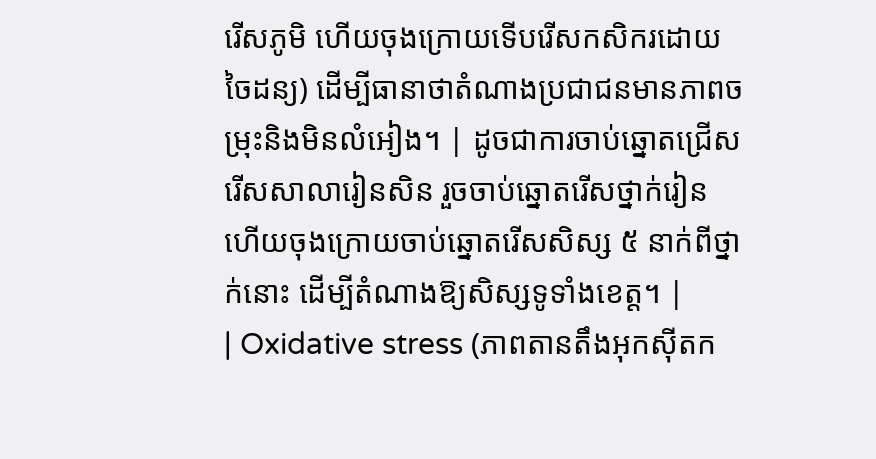រើសភូមិ ហើយចុងក្រោយទើបរើសកសិករដោយចៃដន្យ) ដើម្បីធានាថាតំណាងប្រជាជនមានភាពចម្រុះនិងមិនលំអៀង។ | ដូចជាការចាប់ឆ្នោតជ្រើសរើសសាលារៀនសិន រួចចាប់ឆ្នោតរើសថ្នាក់រៀន ហើយចុងក្រោយចាប់ឆ្នោតរើសសិស្ស ៥ នាក់ពីថ្នាក់នោះ ដើម្បីតំណាងឱ្យសិស្សទូទាំងខេត្ត។ |
| Oxidative stress (ភាពតានតឹងអុកស៊ីតក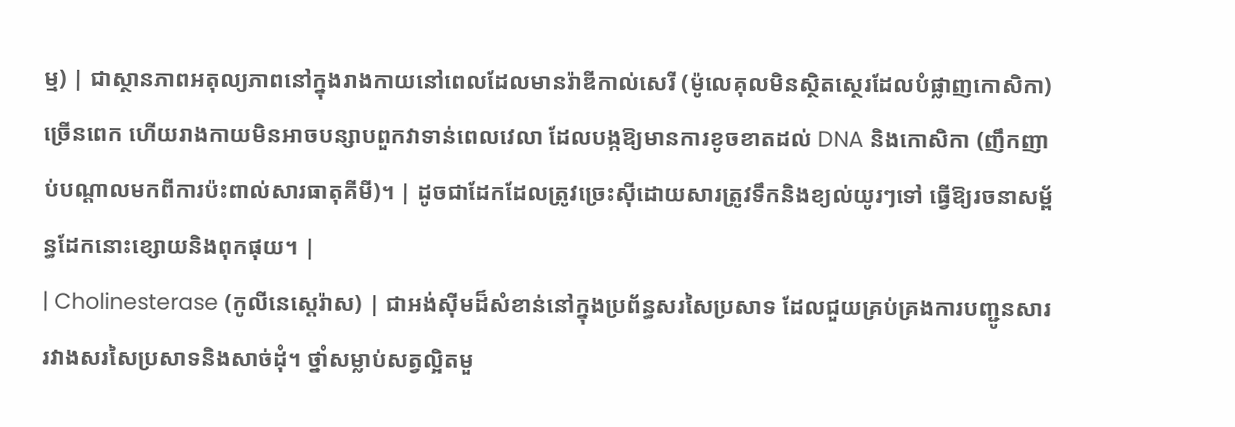ម្ម) | ជាស្ថានភាពអតុល្យភាពនៅក្នុងរាងកាយនៅពេលដែលមានរ៉ាឌីកាល់សេរី (ម៉ូលេគុលមិនស្ថិតស្ថេរដែលបំផ្លាញកោសិកា) ច្រើនពេក ហើយរាងកាយមិនអាចបន្សាបពួកវាទាន់ពេលវេលា ដែលបង្កឱ្យមានការខូចខាតដល់ DNA និងកោសិកា (ញឹកញាប់បណ្តាលមកពីការប៉ះពាល់សារធាតុគីមី)។ | ដូចជាដែកដែលត្រូវច្រេះស៊ីដោយសារត្រូវទឹកនិងខ្យល់យូរៗទៅ ធ្វើឱ្យរចនាសម្ព័ន្ធដែកនោះខ្សោយនិងពុកផុយ។ |
| Cholinesterase (កូលីនេស្តេរ៉ាស) | ជាអង់ស៊ីមដ៏សំខាន់នៅក្នុងប្រព័ន្ធសរសៃប្រសាទ ដែលជួយគ្រប់គ្រងការបញ្ជូនសាររវាងសរសៃប្រសាទនិងសាច់ដុំ។ ថ្នាំសម្លាប់សត្វល្អិតមួ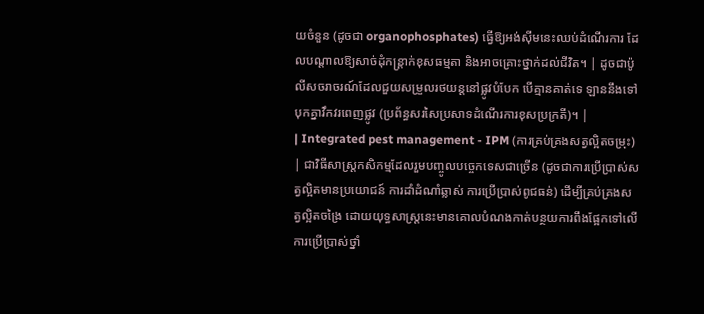យចំនួន (ដូចជា organophosphates) ធ្វើឱ្យអង់ស៊ីមនេះឈប់ដំណើរការ ដែលបណ្តាលឱ្យសាច់ដុំកន្ត្រាក់ខុសធម្មតា និងអាចគ្រោះថ្នាក់ដល់ជីវិត។ | ដូចជាប៉ូលីសចរាចរណ៍ដែលជួយសម្រួលរថយន្តនៅផ្លូវបំបែក បើគ្មានគាត់ទេ ឡាននឹងទៅបុកគ្នាវឹកវរពេញផ្លូវ (ប្រព័ន្ធសរសៃប្រសាទដំណើរការខុសប្រក្រតី)។ |
| Integrated pest management - IPM (ការគ្រប់គ្រងសត្វល្អិតចម្រុះ) | ជាវិធីសាស្ត្រកសិកម្មដែលរួមបញ្ចូលបច្ចេកទេសជាច្រើន (ដូចជាការប្រើប្រាស់សត្វល្អិតមានប្រយោជន៍ ការដាំដំណាំឆ្លាស់ ការប្រើប្រាស់ពូជធន់) ដើម្បីគ្រប់គ្រងសត្វល្អិតចង្រៃ ដោយយុទ្ធសាស្ត្រនេះមានគោលបំណងកាត់បន្ថយការពឹងផ្អែកទៅលើការប្រើប្រាស់ថ្នាំ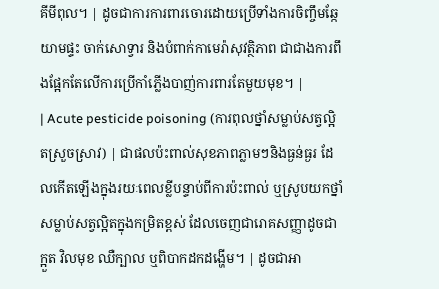គីមីពុល។ | ដូចជាការការពារចោរដោយប្រើទាំងការចិញ្ចឹមឆ្កែយាមផ្ទះ ចាក់សោទ្វារ និងបំពាក់កាមេរ៉ាសុវត្ថិភាព ជាជាងការពឹងផ្អែកតែលើការប្រើកាំភ្លើងបាញ់ការពារតែមួយមុខ។ |
| Acute pesticide poisoning (ការពុលថ្នាំសម្លាប់សត្វល្អិតស្រួចស្រាវ) | ជាផលប៉ះពាល់សុខភាពភ្លាមៗនិងធ្ងន់ធ្ងរ ដែលកើតឡើងក្នុងរយៈពេលខ្លីបន្ទាប់ពីការប៉ះពាល់ ឬស្រូបយកថ្នាំសម្លាប់សត្វល្អិតក្នុងកម្រិតខ្ពស់ ដែលចេញជារោគសញ្ញាដូចជា ក្អួត វិលមុខ ឈឺក្បាល ឬពិបាកដកដង្ហើម។ | ដូចជាអា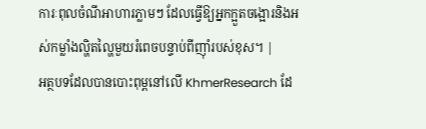ការៈពុលចំណីអាហារភ្លាមៗ ដែលធ្វើឱ្យអ្នកក្អួតចង្អោរនិងអស់កម្លាំងល្ហិតល្ហៃមួយរំពេចបន្ទាប់ពីញ៉ាំរបស់ខុស។ |
អត្ថបទដែលបានបោះពុម្ពនៅលើ KhmerResearch ដែ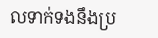លទាក់ទងនឹងប្រ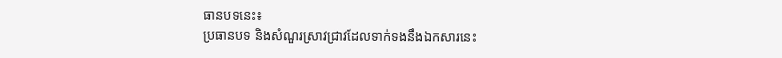ធានបទនេះ៖
ប្រធានបទ និងសំណួរស្រាវជ្រាវដែលទាក់ទងនឹងឯកសារនេះ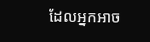ដែលអ្នកអាច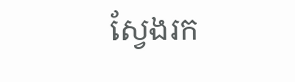ស្វែងរក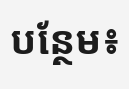បន្ថែម៖